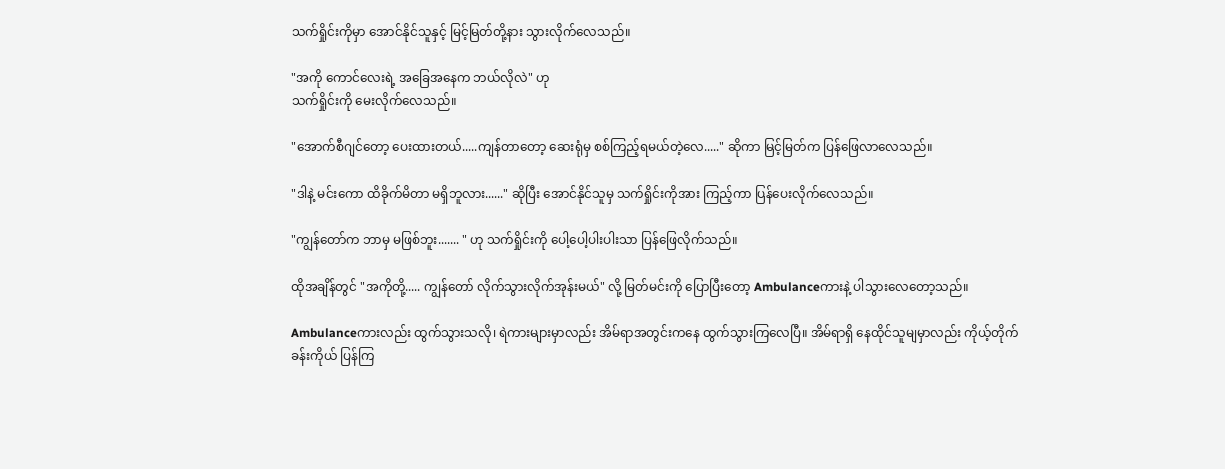သက်ရှိုင်းကိုမှာ အောင်နိုင်သူနှင့် မြင့်မြတ်တို့နား သွားလိုက်လေသည်။

"အကို ကောင်လေးရဲ့ အခြေအနေက ဘယ်လိုလဲ" ဟု
သက်ရှိုင်းကို မေးလိုက်လေသည်။

"အောက်စီဂျင်တော့ ပေးထားတယ်.....ကျန်တာတော့ ဆေးရုံမှ စစ်ကြည့်ရမယ်တဲ့လေ....." ဆိုကာ မြင့်မြတ်က ပြန်ဖြေလာလေသည်။

"ဒါနဲ့ မင်းကော ထိခိုက်မိတာ မရှိဘူလား......" ဆိုပြီး အောင်နိုင်သူမှ သက်ရှိုင်းကိုအား ကြည့်ကာ ပြန်ပေးလိုက်လေသည်။

"ကျွန်တော်က ဘာမှ မဖြစ်ဘူး....... " ဟု သက်ရှိုင်းကို ပေါ့ပေါ့ပါးပါးသာ ပြန်ဖြေလိုက်သည်။

ထိုအချိန်တွင် "အကိုတို့..... ကျွန်တော် လိုက်သွားလိုက်အုန်းမယ်" လို့ မြတ်မင်းကို ပြောပြီးတော့ Ambulanceကားနဲ့ ပါသွားလေတော့သည်။

Ambulanceကား‌လည်း ထွက်သွားသလို၊ ရဲကားများမှာလည်း အိမ်ရာအတွင်းကနေ ထွက်သွားကြလေပြီ။ အိမ်ရာရှိ နေထိုင်သူမျမှာလည်း ကိုယ့်တိုက်ခန်းကိုယ် ပြန်ကြ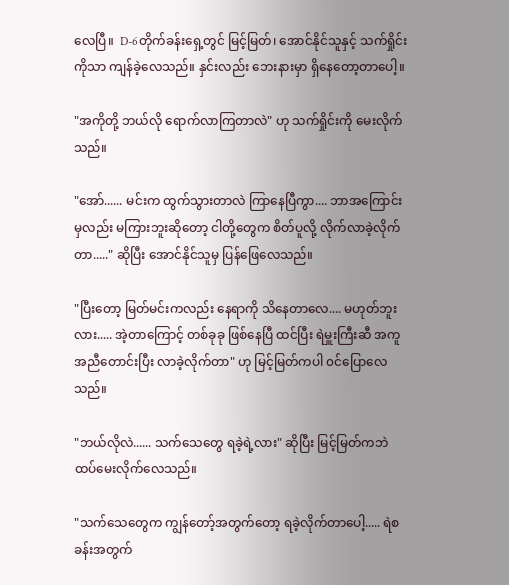လေပြီ။  D-6တိုက်ခန်း‌ရှေ့တွင် မြင့်မြတ်၊ အောင်နိုင်သူနှင့် သက်ရှိုင်းကိုသာ ကျန်ခဲ့လေသည်။ နှင်းလည်း ဘေးနားမှာ ရှိနေတော့တာပေါ့။

"အကိုတို့ ဘယ်လို ရောက်လာကြတာလဲ" ဟု သက်ရှိုင်းကို မေးလိုက်သည်။

"အော်...... မင်းက ထွက်သွားတာလဲ ကြာနေပြီကွာ.... ဘာအကြောင်းမှလည်း မကြားဘူးဆိုတော့ ငါတို့တွေက စိတ်ပူလို့ လိုက်လာခဲ့လိုက်တာ....." ဆိုပြီး အောင်နိုင်သူမှ ပြန်ဖြေလေသည်။

"ပြီးတော့ မြတ်မင်းကလည်း နေရာကို သိ‌နေတာလေ.... မဟုတ်ဘူးလား..... အဲ့တာကြောင့် တစ်ခုခု ဖြစ်နေပြီ ထင်ပြီး ရဲမှူးကြီးဆီ အကူအညီတောင်းပြီး လာခဲ့လိုက်တာ" ဟု မြင့်မြတ်ကပါ ၀င်ပြောလေသည်။

"ဘယ်လိုလဲ...... သက်သေတွေ ရခဲ့ရဲ့လား" ဆိုပြီး မြင့်မြတ်ကဘဲ ထပ်မေးလိုက်လေသည်။

"သက်သေတွေက ကျွန်တော့်အတွက်တော့ ရခဲ့လိုက်တာပေါ့..... ရဲစခန်းအတွက်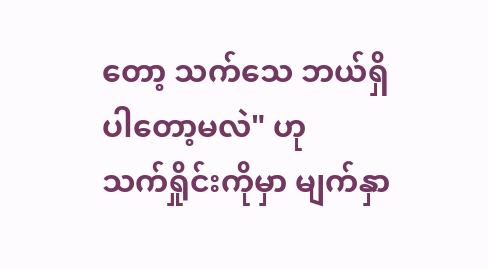တော့ သက်သေ ဘယ်ရှိပါတော့မလဲ" ဟု
သက်ရှိုင်းကိုမှာ မျက်နှာ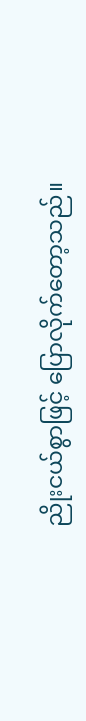ညိုးငယ်စွာဖြင့် ပြောလိုက်တော့သည်။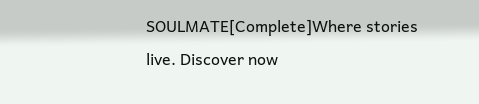SOULMATE[Complete]Where stories live. Discover now